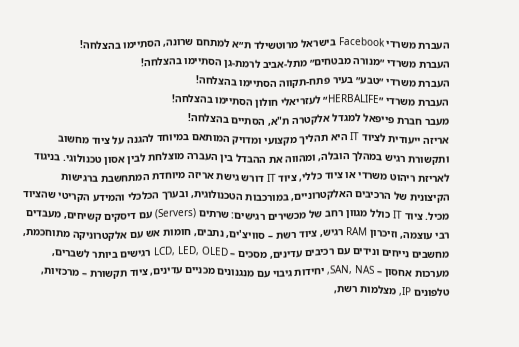העברת משרדי Facebook בישראל מרוטשילד ת״א למתחם שרונה, הסתיימו בהצלחה!
העברת משרדי ״מנורה מבטחים״ מתל-אביב לרמת-גן הסתיימו בהצלחה!
העברת משרדי ״טבע״ בעיר פתח-תקווה הסתיימו בהצלחה!
העברת משרדי ״HERBALIFE״ לעזריאלי חולון הסתיימו בהצלחה!
מעבר חברת פייפאל למגדל אלקטרה ת"א, הסתיים בהצלחה!
אריזה ייעודית לציוד IT היא תהליך מקצועי ומדויק המותאם במיוחד להגנה על ציוד מחשוב ותקשורת רגיש במהלך הובלה, ומהווה את ההבדל בין העברה מוצלחת לבין אסון טכנולוגי. בניגוד לאריזת ריהוט משרדי או ציוד כללי, ציוד IT דורש גישת אריזה מיוחדת המתחשבת ברגישות הקיצונית של הרכיבים האלקטרוניים, במורכבות הטכנולוגית, ובערך הכלכלי והמידע הקריטי שהציוד מכיל. ציוד IT כולל מגוון רחב של מכשירים רגישים: שרתים (Servers) עם דיסקים קשיחים, מעבדים רבי עוצמה, וזיכרון RAM רגיש, ציוד רשת – סוויצ'ים, נתבים, חומות אש עם אלקטרוניקה מתוחכמת, מחשבים נייחים ונידים עם רכיבים עדינים, מסכים – LCD, LED, OLED רגישים ביותר לשברים, מערכות אחסון – SAN, NAS, יחידות גיבוי עם מנגנונים מכניים עדינים, ציוד תקשורת – מרכזיות, טלפונים IP, מצלמות רשת,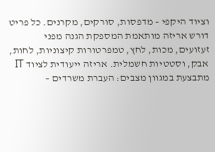וציוד היקפי – מדפסות, סורקים, מקרנים. כל פריט דורש אריזה מותאמת המספקת הגנה מפני זעזועים, מכות, לחץ, טמפרטורות קיצוניות, לחות, אבק, וסטטיות חשמלית. אריזה ייעודית לציוד IT מתבצעת במגוון מצבים: העברת משרדים –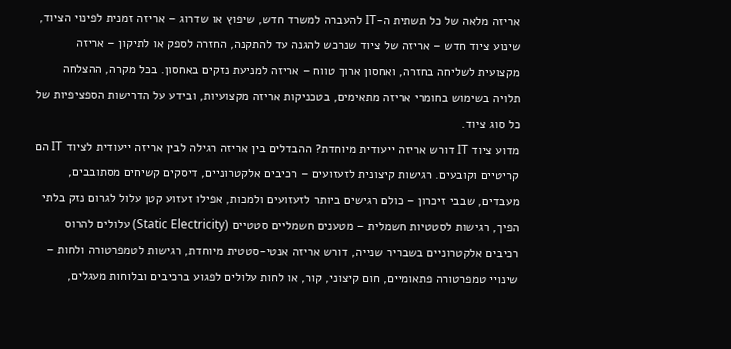אריזה מלאה של כל תשתית ה-IT להעברה למשרד חדש, שיפוץ או שדרוג – אריזה זמנית לפינוי הציוד, שינוע ציוד חדש – אריזה של ציוד שנרכש להגנה עד להתקנה, החזרה לספק או לתיקון – אריזה מקצועית לשליחה בחזרה, ואחסון ארוך טווח – אריזה למניעת נזקים באחסון. בכל מקרה, ההצלחה תלויה בשימוש בחומרי אריזה מתאימים, בטכניקות אריזה מקצועיות, ובידע על הדרישות הספציפיות של כל סוג ציוד.
מדוע ציוד IT דורש אריזה ייעודית מיוחדת? ההבדלים בין אריזה רגילה לבין אריזה ייעודית לציוד IT הם קריטיים וקובעים. רגישות קיצונית לזעזועים – רכיבים אלקטרוניים, דיסקים קשיחים מסתובבים, מעבדים, שבבי זיכרון – כולם רגישים ביותר לזעזועים ולמכות, אפילו זעזוע קטן עלול לגרום נזק בלתי הפיך, רגישות לסטטיות חשמלית – מטענים חשמליים סטטיים (Static Electricity) עלולים להרוס רכיבים אלקטרוניים בשבריר שנייה, דורש אריזה אנטי-סטטית מיוחדת, רגישות לטמפרטורה ולחות – שינויי טמפרטורה פתאומיים, חום קיצוני, קור, או לחות עלולים לפגוע ברכיבים ובלוחות מעגלים,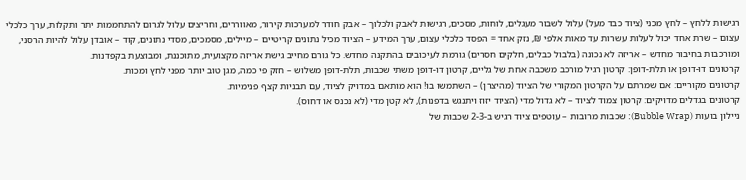רגישות ללחץ – לחץ מכני (ציוד כבד מעל) עלול לשבור מעגלים, לוחות, מסכים, רגישות לאבק ולכלוך – אבק חודר למערכות קירור, מאווררים, וחריצים עלול לגרום להתחממות יתר ותקלות, ערך כלכלי עצום – שרת אחד יכול לעלות עשרות עד מאות אלפי ₪, נזק אחד = הפסד כלכלי עצום, ערך המידע – הציוד מכיל נתונים קריטיים – מיילים, מסמכים, מסדי נתונים, קוד – אובדן עלול להיות הרסני, ומורכבות בחיבור מחדש – אריזה לא נכונה (בלבול כבלים, חלקים חסרים) גורמת לעיכובים בהתקנה מחדש. כל גורם מחייב גישת אריזה מקצועית, מתוכננת, ומבוצעת בקפדנות.
קרטונים דו-דופן או תלת-דופן: קרטון רגיל מורכב משכבה אחת של גליים, קרטון דו-דופן משתי שכבות, תלת-דופן משלוש – חזק פי כמה, מגן טוב יותר מפני לחץ ומכות.
קרטונים מקוריים: אם שמרתם על הקרטון המקורי של הציוד (מהיצרן) – השתמשו בו! הוא מותאם במדויק לציוד, עם תבניות קצף פנימיות.
קרטונים בגדלים מדויקים: קרטון צמוד לציוד – לא גדול מדי (הציוד יזוז ויתנגש בדפנות), לא קטן מדי (לא נכנס או דחוס).
ניילון בועות (Bubble Wrap): שכבות מרובות – עוטפים ציוד רגיש ב-2-3 שכבות של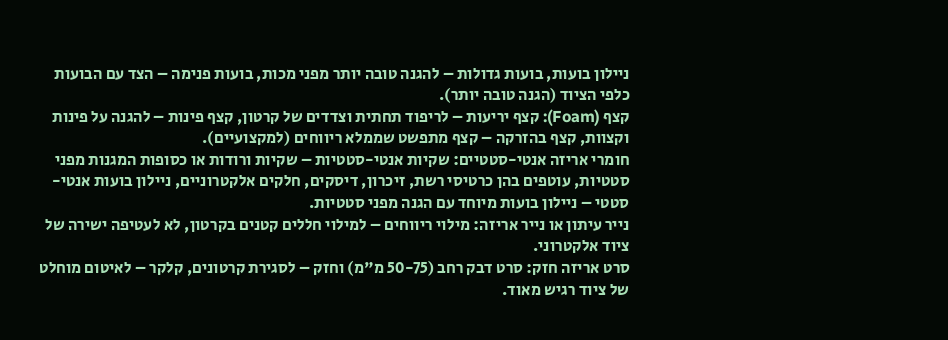ניילון בועות, בועות גדולות – להגנה טובה יותר מפני מכות, בועות פנימה – הצד עם הבועות כלפי הציוד (הגנה טובה יותר).
קצף (Foam): קצף יריעות – לריפוד תחתית וצדדים של קרטון, קצף פינות – להגנה על פינות וקצוות, קצף בהזרקה – קצף מתפשט שממלא ריווחים (למקצועיים).
חומרי אריזה אנטי-סטטיים: שקיות אנטי-סטטיות – שקיות ורודות או כסופות המגנות מפני סטטיות, עוטפים בהן כרטיסי רשת, זיכרון, דיסקים, חלקים אלקטרוניים, ניילון בועות אנטי-סטטי – ניילון בועות מיוחד עם הגנה מפני סטטיות.
נייר עיתון או נייר אריזה: מילוי ריווחים – למילוי חללים קטנים בקרטון, לא לעטיפה ישירה של ציוד אלקטרוני.
סרט אריזה חזק: סרט דבק רחב (50-75 מ"מ) וחזק – לסגירת קרטונים, קלקר – לאיטום מוחלט של ציוד רגיש מאוד.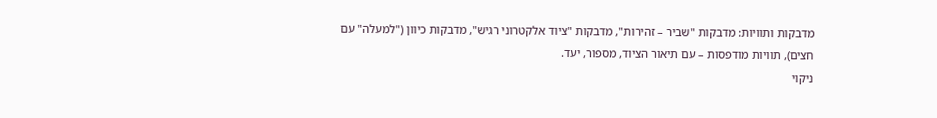מדבקות ותוויות: מדבקות "שביר – זהירות", מדבקות "ציוד אלקטרוני רגיש", מדבקות כיוון ("למעלה" עם חצים), תוויות מודפסות – עם תיאור הציוד, מספור, יעד.
ניקוי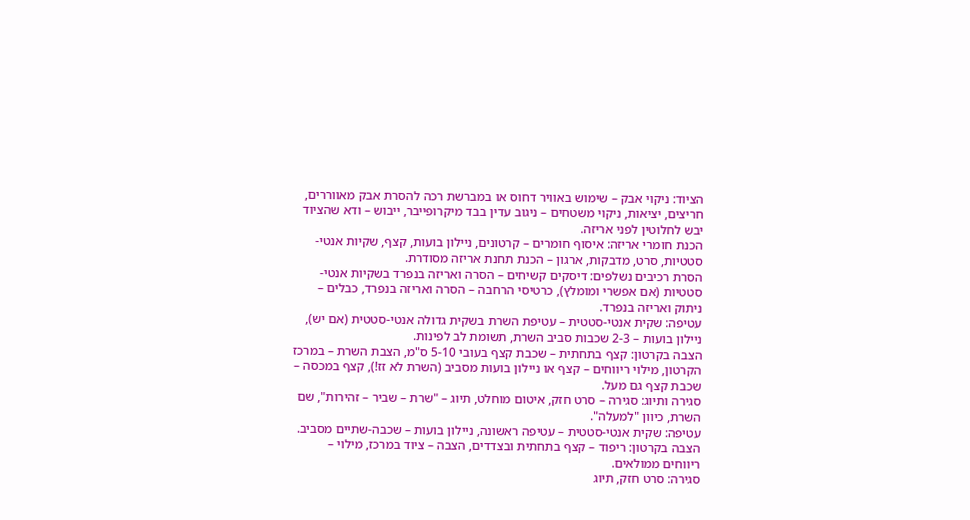הציוד: ניקוי אבק – שימוש באוויר דחוס או במברשת רכה להסרת אבק מאווררים, חריצים, יציאות, ניקוי משטחים – ניגוב עדין בבד מיקרופייבר, ייבוש – ודא שהציוד יבש לחלוטין לפני אריזה.
הכנת חומרי אריזה: איסוף חומרים – קרטונים, ניילון בועות, קצף, שקיות אנטי-סטטיות, סרט, מדבקות, ארגון – הכנת תחנת אריזה מסודרת.
הסרת רכיבים נשלפים: דיסקים קשיחים – הסרה ואריזה בנפרד בשקיות אנטי-סטטיות (אם אפשרי ומומלץ), כרטיסי הרחבה – הסרה ואריזה בנפרד, כבלים – ניתוק ואריזה בנפרד.
עטיפה: שקית אנטי-סטטית – עטיפת השרת בשקית גדולה אנטי-סטטית (אם יש), ניילון בועות – 2-3 שכבות סביב השרת, תשומת לב לפינות.
הצבה בקרטון: קצף בתחתית – שכבת קצף בעובי 5-10 ס"מ, הצבת השרת – במרכז הקרטון, מילוי ריווחים – קצף או ניילון בועות מסביב (השרת לא זז!), קצף במכסה – שכבת קצף גם מעל.
סגירה ותיוג: סגירה – סרט חזק, איטום מוחלט, תיוג – "שרת – שביר – זהירות", שם השרת, כיוון "למעלה".
עטיפה: שקית אנטי-סטטית – עטיפה ראשונה, ניילון בועות – שכבה-שתיים מסביב.
הצבה בקרטון: ריפוד – קצף בתחתית ובצדדים, הצבה – ציוד במרכז, מילוי – ריווחים ממולאים.
סגירה: סרט חזק, תיוג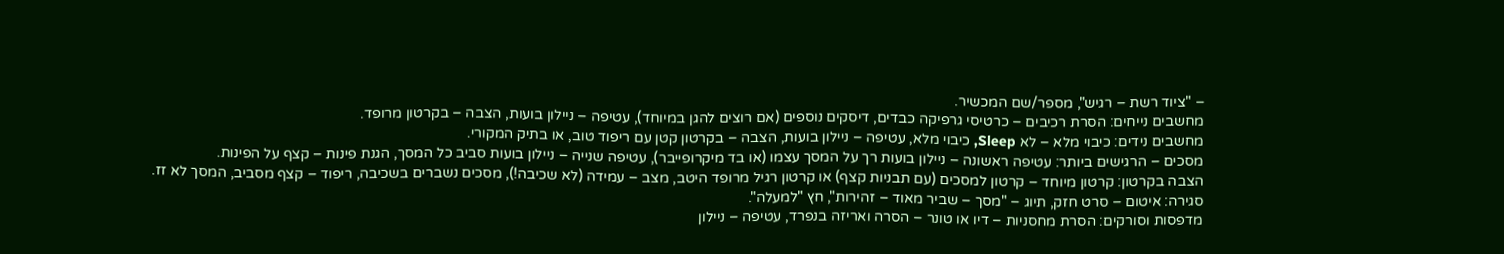– "ציוד רשת – רגיש", מספר/שם המכשיר.
מחשבים נייחים: הסרת רכיבים – כרטיסי גרפיקה כבדים, דיסקים נוספים (אם רוצים להגן במיוחד), עטיפה – ניילון בועות, הצבה – בקרטון מרופד.
מחשבים נידים: כיבוי מלא – לא Sleep, כיבוי מלא, עטיפה – ניילון בועות, הצבה – בקרטון קטן עם ריפוד טוב, או בתיק המקורי.
מסכים – הרגישים ביותר: עטיפה ראשונה – ניילון בועות רך על המסך עצמו (או בד מיקרופייבר), עטיפה שנייה – ניילון בועות סביב כל המסך, הגנת פינות – קצף על הפינות.
הצבה בקרטון: קרטון מיוחד – קרטון למסכים (עם תבניות קצף) או קרטון רגיל מרופד היטב, מצב – עמידה (לא שכיבה!), מסכים נשברים בשכיבה, ריפוד – קצף מסביב, המסך לא זז.
סגירה: איטום – סרט חזק, תיוג – "מסך – שביר מאוד – זהירות", חץ "למעלה".
מדפסות וסורקים: הסרת מחסניות – דיו או טונר – הסרה ואריזה בנפרד, עטיפה – ניילון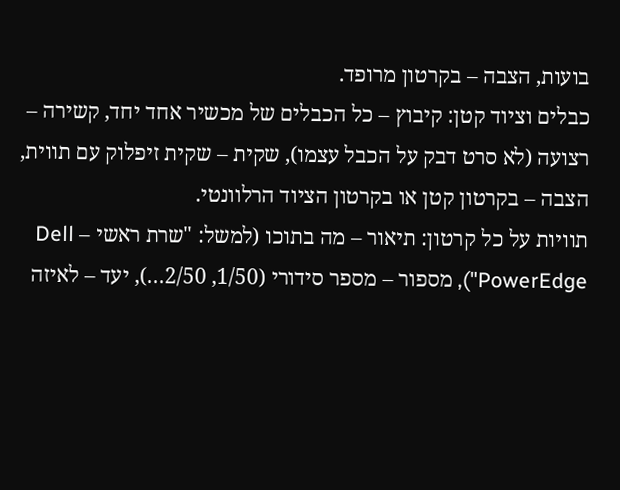בועות, הצבה – בקרטון מרופד.
כבלים וציוד קטן: קיבוץ – כל הכבלים של מכשיר אחד יחד, קשירה – רצועה (לא סרט דבק על הכבל עצמו), שקית – שקית זיפלוק עם תווית, הצבה – בקרטון קטן או בקרטון הציוד הרלוונטי.
תוויות על כל קרטון: תיאור – מה בתוכו (למשל: "שרת ראשי – Dell PowerEdge"), מספור – מספר סידורי (1/50, 2/50…), יעד – לאיזה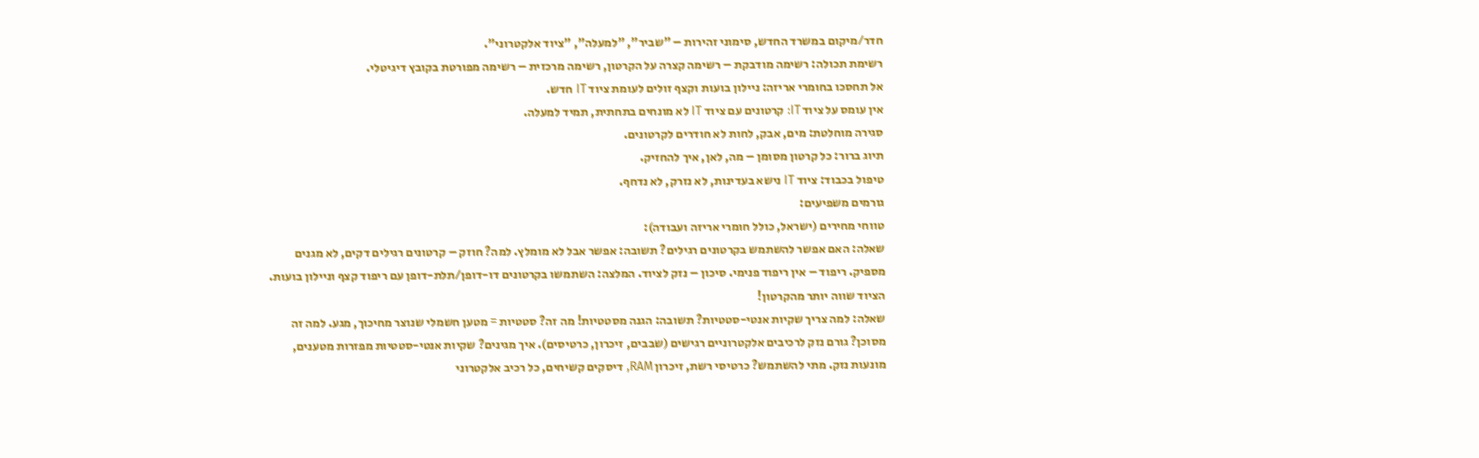חדר/מיקום במשרד החדש, סימוני זהירות – "שביר", "למעלה", "ציוד אלקטרוני".
רשימת תכולה: רשימה מודבקת – רשימה קצרה על הקרטון, רשימה מרכזית – רשימה מפורטת בקובץ דיגיטלי.
אל תחסכו בחומרי אריזה: ניילון בועות וקצף זולים לעומת ציוד IT חדש.
אין עומס על ציוד IT: קרטונים עם ציוד IT לא מונחים בתחתית, תמיד למעלה.
סגירה מוחלטת: מים, אבק, לחות לא חודרים לקרטונים.
תיוג ברור: כל קרטון מסומן – מה, לאן, איך להחזיק.
טיפול בכבוד: ציוד IT נישא בעדינות, לא נזרק, לא נדחף.
גורמים משפיעים:
טווחי מחירים (ישראל, כולל חומרי אריזה ועבודה):
שאלה: האם אפשר להשתמש בקרטונים רגילים? תשובה: אפשר אבל לא מומלץ. למה? חוזק – קרטונים רגילים דקים, לא מגנים מספיק. ריפוד – אין ריפוד פנימי. סיכון – נזק לציוד. המלצה: השתמשו בקרטונים דו-דופן/תלת-דופן עם ריפוד קצף וניילון בועות. הציוד שווה יותר מהקרטון!
שאלה: למה צריך שקיות אנטי-סטטיות? תשובה: הגנה מסטטיות! מה זה? סטטיות = מטען חשמלי שנוצר מחיכוך, מגע. למה זה מסוכן? גורם נזק לרכיבים אלקטרוניים רגישים (שבבים, זיכרון, כרטיסים). איך מגינים? שקיות אנטי-סטטיות מפזרות מטענים, מונעות נזק. מתי להשתמש? כרטיסי רשת, זיכרון RAM, דיסקים קשיחים, כל רכיב אלקטרוני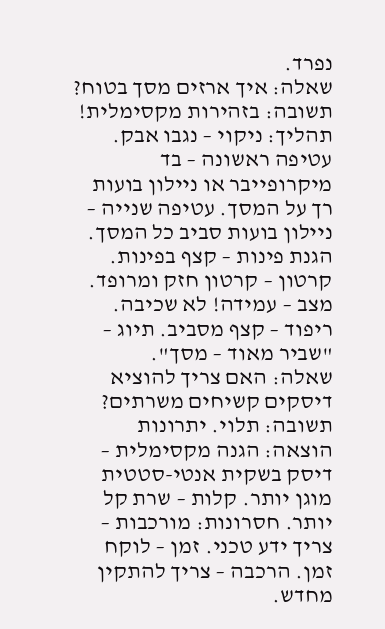נפרד.
שאלה: איך ארזים מסך בטוח? תשובה: בזהירות מקסימלית! תהליך: ניקוי – נגבו אבק. עטיפה ראשונה – בד מיקרופייבר או ניילון בועות רך על המסך. עטיפה שנייה – ניילון בועות סביב כל המסך. הגנת פינות – קצף בפינות. קרטון – קרטון חזק ומרופד. מצב – עמידה! לא שכיבה. ריפוד – קצף מסביב. תיוג – "שביר מאוד – מסך".
שאלה: האם צריך להוציא דיסקים קשיחים משרתים? תשובה: תלוי. יתרונות הוצאה: הגנה מקסימלית – דיסק בשקית אנטי-סטטית מוגן יותר. קלות – שרת קל יותר. חסרונות: מורכבות – צריך ידע טכני. זמן – לוקח זמן. הרכבה – צריך להתקין מחדש.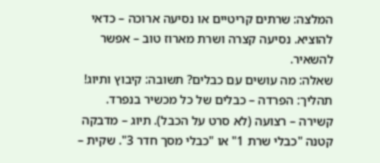המלצה: שרתים קריטיים או נסיעה ארוכה – כדאי להוציא. נסיעה קצרה ושרת מארוז טוב – אפשר להשאיר.
שאלה: מה עושים עם כבלים? תשובה: קיבוץ ותיוג! תהליך: הפרדה – כבלים של כל מכשיר בנפרד. קשירה – רצועה (לא סרט על הכבל). תיוג – מדבקה קטנה "כבלי שרת 1" או "כבלי מסך חדר 3". שקית –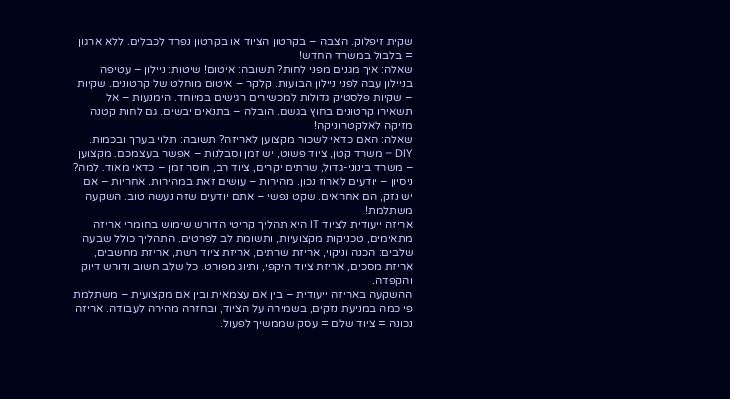שקית זיפלוק. הצבה – בקרטון הציוד או בקרטון נפרד לכבלים. ללא ארגון = בלבול במשרד החדש!
שאלה: איך מגנים מפני לחות? תשובה: איטום! שיטות: ניילון – עטיפה בניילון עבה לפני ניילון הבועות. קלקר – איטום מוחלט של קרטונים. שקיות – שקיות פלסטיק גדולות למכשירים רגישים במיוחד. הימנעות – אל תשאירו קרטונים בחוץ בגשם. הובלה – בתנאים יבשים. גם לחות קטנה מזיקה לאלקטרוניקה!
שאלה: האם כדאי לשכור מקצוען לאריזה? תשובה: תלוי בערך ובכמות. DIY – משרד קטן, ציוד פשוט, יש זמן וסבלנות – אפשר בעצמכם. מקצוען – משרד בינוני-גדול, שרתים יקרים, ציוד רב, חוסר זמן – כדאי מאוד. למה? ניסיון – יודעים לארוז נכון. מהירות – עושים זאת במהירות. אחריות – אם יש נזק, הם אחראים. שקט נפשי – אתם יודעים שזה נעשה טוב. השקעה משתלמת!
אריזה ייעודית לציוד IT היא תהליך קריטי הדורש שימוש בחומרי אריזה מתאימים, טכניקות מקצועיות, ותשומת לב לפרטים. התהליך כולל שבעה שלבים: הכנה וניקוי, אריזת שרתים, אריזת ציוד רשת, אריזת מחשבים, אריזת מסכים, אריזת ציוד היקפי, ותיוג מפורט. כל שלב חשוב ודורש דיוק והקפדה.
ההשקעה באריזה ייעודית – בין אם עצמאית ובין אם מקצועית – משתלמת פי כמה במניעת נזקים, בשמירה על הציוד, ובחזרה מהירה לעבודה. אריזה נכונה = ציוד שלם = עסק שממשיך לפעול.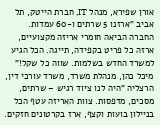אורן שפירא, מנהל IT, חברת הייטק, תל אביב "ארזנו 5 שרתים ו-60 עמדות. החברה הביאה חומרי אריזה מקצועיים, ארזה כל פריט בקפידה, תייגה. הכל הגיע למשרד החדש בשלמות. שווה כל שקל!"
מיכל כהן, מנהלת משרד, משרד עורכי דין, הרצליה "היה לנו ציוד רגיש – שרתים, מסכים, מדפסות. צוות האריזה עטף הכל בניילון בועות וקצף, ארז בקרטונים חזקים.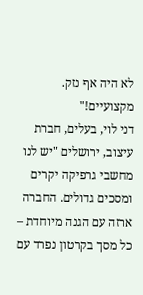לא היה אף נזק. מקצועיים!"
דני לוי, בעלים, חברת עיצוב, ירושלים "יש לנו מחשבי גרפיקה יקרים ומסכים גדולים. החברה ארזה עם הגנה מיוחדת – כל מסך בקרטון נפרד עם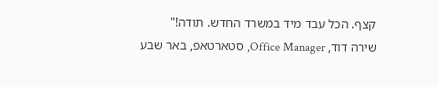קצף. הכל עבד מיד במשרד החדש. תודה!"
שירה דוד, Office Manager, סטארטאפ, באר שבע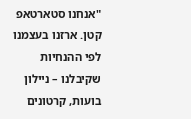"אנחנו סטארטאפ קטן. ארזנו בעצמנו לפי ההנחיות שקיבלנו – ניילון בועות, קרטונים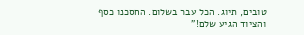טובים, תיוג. הכל עבר בשלום. החסכנו כסף והציוד הגיע שלם!"